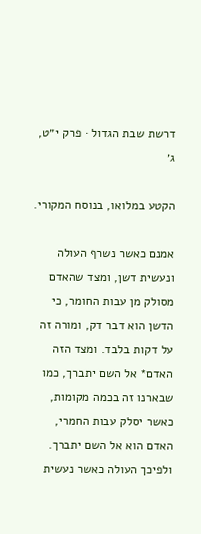דרשת שבת הגדול · פרק י״ט, ג׳

הקטע במלואו, בנוסח המקורי.

אמנם כאשר נשרף העולה ונעשית דשן, ומצד שהאדם מסולק מן עבות החומר, כי הדשן הוא דבר דק, ומורה זה על דקות בלבד. ומצד הזה האדם* אל השם יתברך, כמו שבארנו זה בכמה מקומות, כאשר יסלק עבות החמרי, האדם הוא אל השם יתברך. ולפיכך העולה כאשר נעשית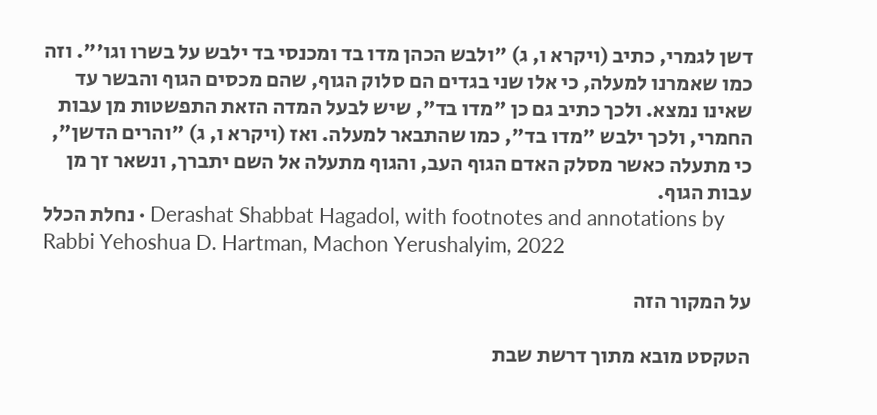דשן לגמרי, כתיב (ויקרא ו, ג) "ולבש הכהן מדו בד ומכנסי בד ילבש על בשרו וגו'". וזה כמו שאמרנו למעלה, כי אלו שני בגדים הם סלוק הגוף, שהם מכסים הגוף והבשר עד שאינו נמצא. ולכך כתיב גם כן "מדו בד", שיש לבעל המדה הזאת התפשטות מן עבות החמרי, ולכך ילבש "מדו בד", כמו שהתבאר למעלה. ואז (ויקרא ו, ג) "והרים הדשן", כי מתעלה כאשר מסלק האדם הגוף העב, והגוף מתעלה אל השם יתברך, ונשאר זך מן עבות הגוף.
נחלת הכלל · Derashat Shabbat Hagadol, with footnotes and annotations by Rabbi Yehoshua D. Hartman, Machon Yerushalyim, 2022

על המקור הזה

הטקסט מובא מתוך דרשת שבת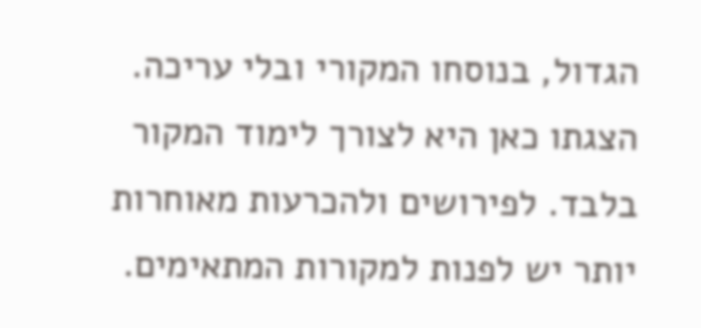הגדול, בנוסחו המקורי ובלי עריכה. הצגתו כאן היא לצורך לימוד המקור בלבד. לפירושים ולהכרעות מאוחרות יותר יש לפנות למקורות המתאימים.